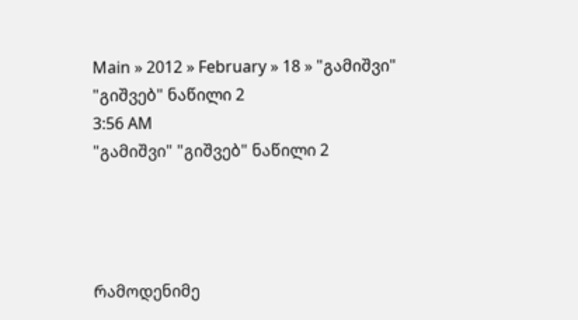Main » 2012 » February » 18 » "გამიშვი" "გიშვებ" ნაწილი 2
3:56 AM
"გამიშვი" "გიშვებ" ნაწილი 2




რამოდენიმე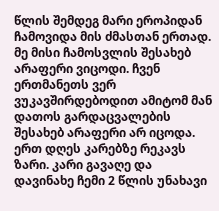წლის შემდეგ მარი ეროპიდან ჩამოვიდა მის ძმასთან ერთად. მე მისი ჩამოსვლის შესახებ არაფერი ვიცოდი. ჩვენ ერთმანეთს ვერ ვუკავშირდებოდით ამიტომ მან დათოს გარდაცვალების შესახებ არაფერი არ იცოდა. ერთ დღეს კარებზე რეკავს ზარი. კარი გავაღე და დავინახე ჩემი 2 წლის უნახავი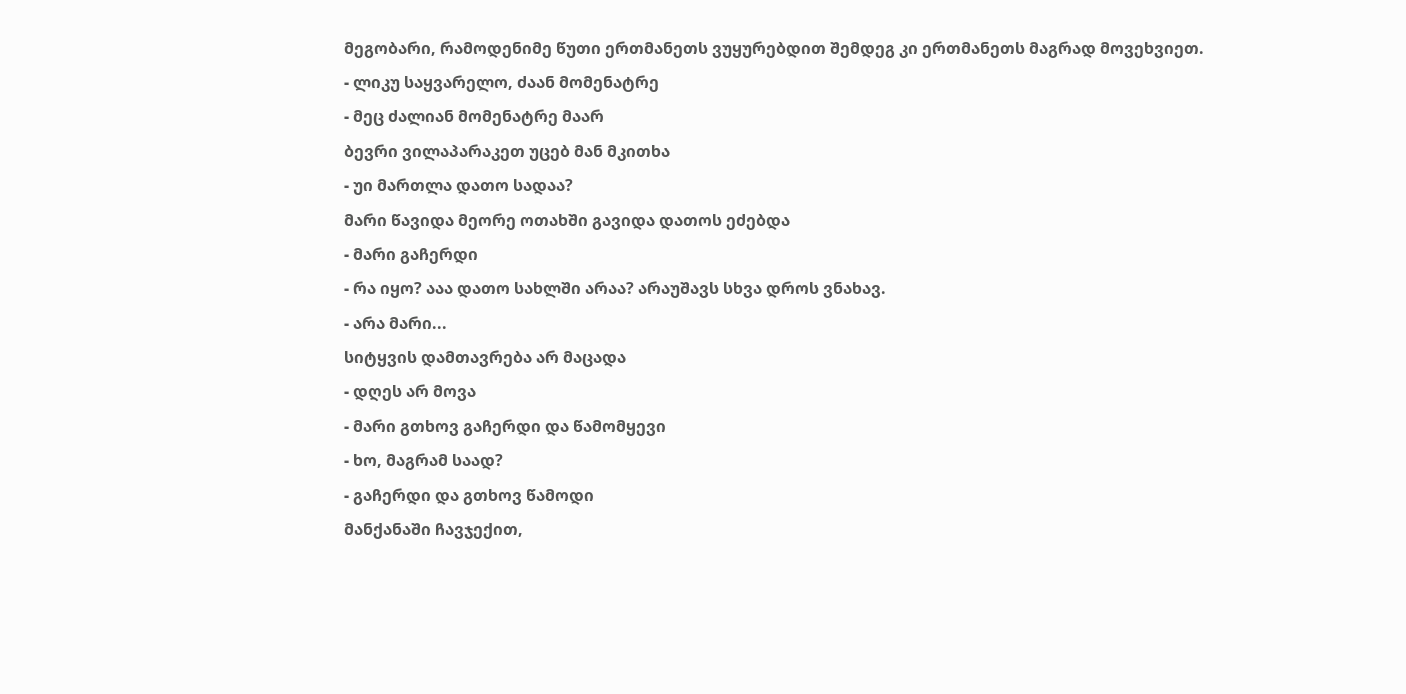მეგობარი, რამოდენიმე წუთი ერთმანეთს ვუყურებდით შემდეგ კი ერთმანეთს მაგრად მოვეხვიეთ.
- ლიკუ საყვარელო, ძაან მომენატრე
- მეც ძალიან მომენატრე მაარ
ბევრი ვილაპარაკეთ უცებ მან მკითხა
- უი მართლა დათო სადაა?
მარი წავიდა მეორე ოთახში გავიდა დათოს ეძებდა
- მარი გაჩერდი
- რა იყო? ააა დათო სახლში არაა? არაუშავს სხვა დროს ვნახავ.
- არა მარი...
სიტყვის დამთავრება არ მაცადა
- დღეს არ მოვა
- მარი გთხოვ გაჩერდი და წამომყევი
- ხო, მაგრამ საად?
- გაჩერდი და გთხოვ წამოდი
მანქანაში ჩავჯექით,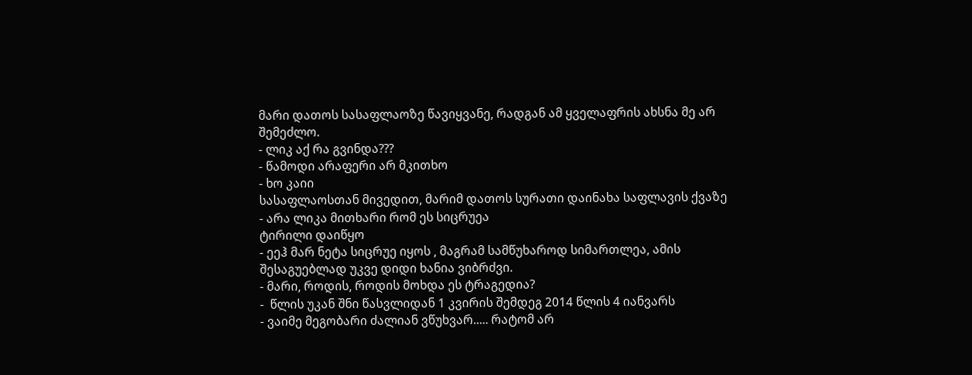მარი დათოს სასაფლაოზე წავიყვანე, რადგან ამ ყველაფრის ახსნა მე არ შემეძლო.
- ლიკ აქ რა გვინდა???
- წამოდი არაფერი არ მკითხო
- ხო კაიი
სასაფლაოსთან მივედით, მარიმ დათოს სურათი დაინახა საფლავის ქვაზე
- არა ლიკა მითხარი რომ ეს სიცრუეა
ტირილი დაიწყო
- ეეჰ მარ ნეტა სიცრუე იყოს , მაგრამ სამწუხაროდ სიმართლეა, ამის შესაგუებლად უკვე დიდი ხანია ვიბრძვი.
- მარი, როდის, როდის მოხდა ეს ტრაგედია?
-  წლის უკან შნი წასვლიდან 1 კვირის შემდეგ 2014 წლის 4 იანვარს
- ვაიმე მეგობარი ძალიან ვწუხვარ..... რატომ არ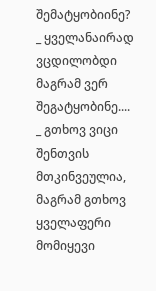შემატყობიინე?
_ ყველანაირად ვცდილობდი მაგრამ ვერ შეგატყობინე....
_ გთხოვ ვიცი შენთვის მთკინვეულია, მაგრამ გთხოვ ყველაფერი მომიყევი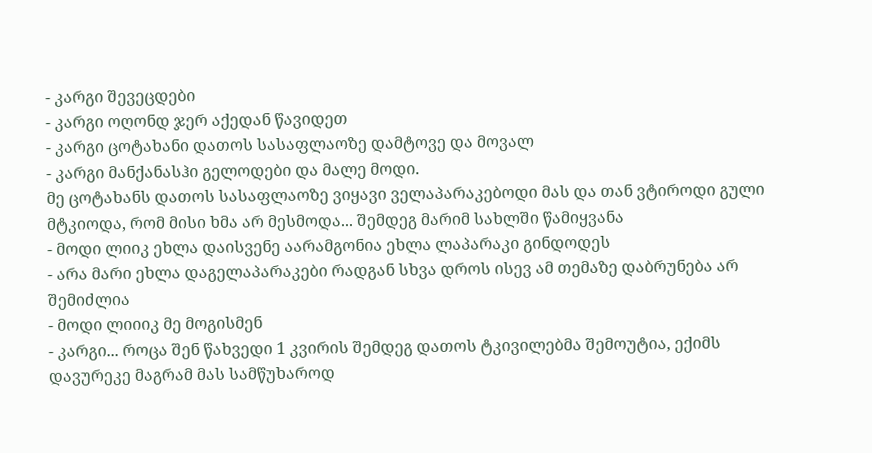- კარგი შევეცდები
- კარგი ოღონდ ჯერ აქედან წავიდეთ
- კარგი ცოტახანი დათოს სასაფლაოზე დამტოვე და მოვალ
- კარგი მანქანასჰი გელოდები და მალე მოდი.
მე ცოტახანს დათოს სასაფლაოზე ვიყავი ველაპარაკებოდი მას და თან ვტიროდი გული მტკიოდა, რომ მისი ხმა არ მესმოდა... შემდეგ მარიმ სახლში წამიყვანა
- მოდი ლიიკ ეხლა დაისვენე აარამგონია ეხლა ლაპარაკი გინდოდეს
- არა მარი ეხლა დაგელაპარაკები რადგან სხვა დროს ისევ ამ თემაზე დაბრუნება არ შემიძლია
- მოდი ლიიიკ მე მოგისმენ
- კარგი... როცა შენ წახვედი 1 კვირის შემდეგ დათოს ტკივილებმა შემოუტია, ექიმს დავურეკე მაგრამ მას სამწუხაროდ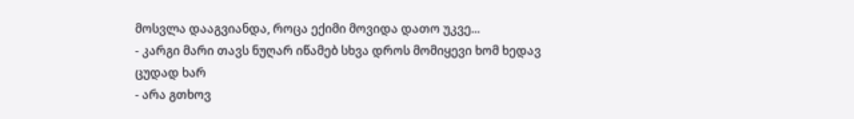მოსვლა დააგვიანდა, როცა ექიმი მოვიდა დათო უკვე...
- კარგი მარი თავს ნუღარ იწამებ სხვა დროს მომიყევი ხომ ხედავ ცუდად ხარ
- არა გთხოვ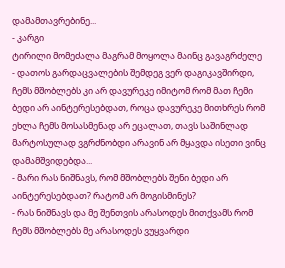დამამთავრებინე...
- კარგი
ტირილი მომეძალა მაგრამ მოყოლა მაინც გავაგრძელე
- დათოს გარდაცვალების შემდეგ ვერ დაგიკავშირდი, ჩემს მშობლებს კი არ დავურეკე იმიტომ რომ მათ ჩემი ბედი არ აინტერესებდათ, როცა დავურეკე მითხრეს რომ ეხლა ჩემს მოსასმენად არ ეცალათ, თავს საშინლად მარტოსულად ვგრძნობდი არავინ არ მყავდა ისეთი ვინც დამამშვიდებდა...
- მარი რას ნიშნავს, რომ მშობლებს შენი ბედი არ აინტერესებდათ? რატომ არ მოგისმინეს?
- რას ნიშნავს და მე შენთვის არასოდეს მითქვამს რომ ჩემს მშობლებს მე არასოდეს ვუყვარდი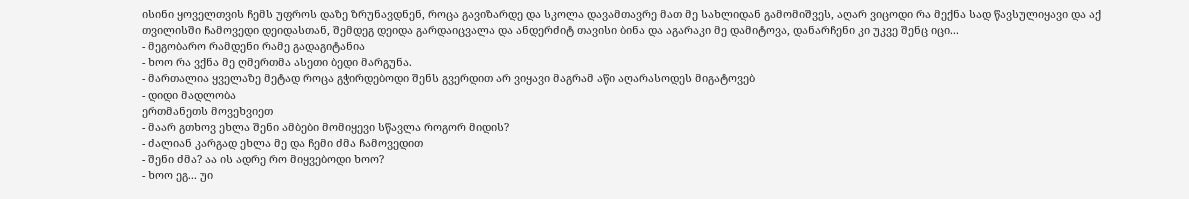ისინი ყოველთვის ჩემს უფროს დაზე ზრუნავდნენ, როცა გავიზარდე და სკოლა დავამთავრე მათ მე სახლიდან გამომიშვეს, აღარ ვიცოდი რა მექნა სად წავსულიყავი და აქ თვილისში ჩამოვედი დეიდასთან, შემდეგ დეიდა გარდაიცვალა და ანდერძიტ თავისი ბინა და აგარაკი მე დამიტოვა, დანარჩენი კი უკვე შენც იცი...
- მეგობარო რამდენი რამე გადაგიტანია
- ხოო რა ვქნა მე ღმერთმა ასეთი ბედი მარგუნა.
- მართალია ყველაზე მეტად როცა გჭირდებოდი შენს გვერდით არ ვიყავი მაგრამ აწი აღარასოდეს მიგატოვებ
- დიდი მადლობა
ერთმანეთს მოვეხვიეთ
- მაარ გთხოვ ეხლა შენი ამბები მომიყევი სწავლა როგორ მიდის?
- ძალიან კარგად ეხლა მე და ჩემი ძმა ჩამოვედით
- შენი ძმა? აა ის ადრე რო მიყვებოდი ხოო?
- ხოო ეგ... უი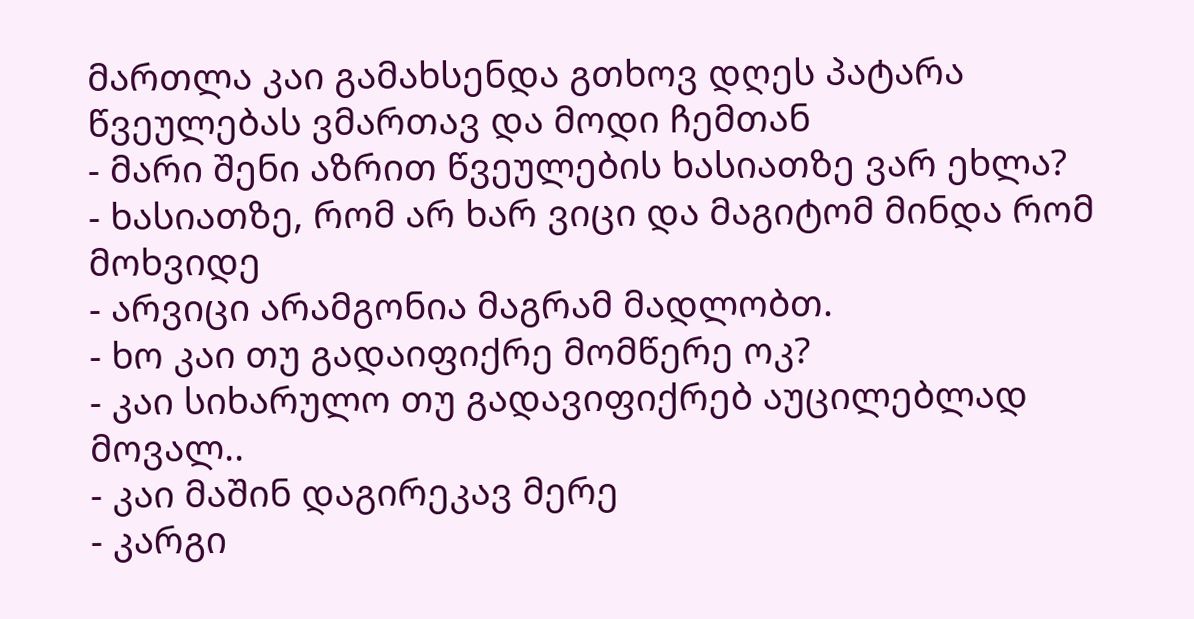მართლა კაი გამახსენდა გთხოვ დღეს პატარა წვეულებას ვმართავ და მოდი ჩემთან
- მარი შენი აზრით წვეულების ხასიათზე ვარ ეხლა?
- ხასიათზე, რომ არ ხარ ვიცი და მაგიტომ მინდა რომ მოხვიდე
- არვიცი არამგონია მაგრამ მადლობთ.
- ხო კაი თუ გადაიფიქრე მომწერე ოკ?
- კაი სიხარულო თუ გადავიფიქრებ აუცილებლად მოვალ..
- კაი მაშინ დაგირეკავ მერე
- კარგი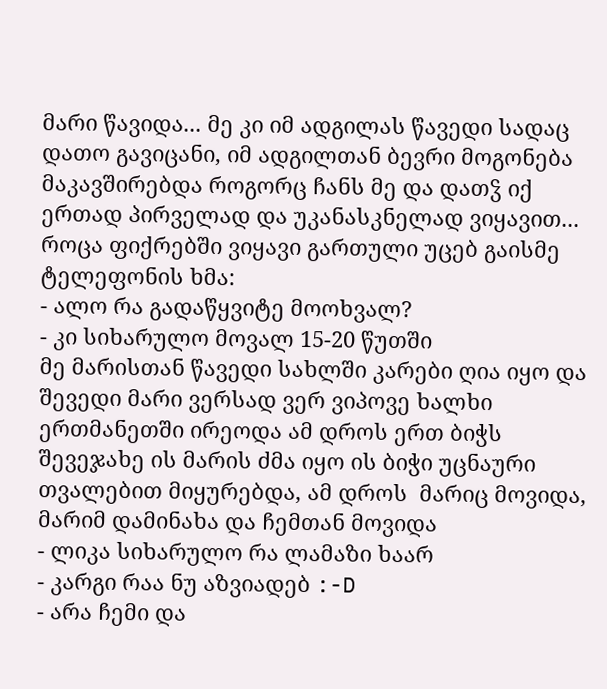მარი წავიდა... მე კი იმ ადგილას წავედი სადაც დათო გავიცანი, იმ ადგილთან ბევრი მოგონება მაკავშირებდა როგორც ჩანს მე და დათჴ იქ ერთად პირველად და უკანასკნელად ვიყავით... როცა ფიქრებში ვიყავი გართული უცებ გაისმე ტელეფონის ხმა:
- ალო რა გადაწყვიტე მოოხვალ?
- კი სიხარულო მოვალ 15-20 წუთში
მე მარისთან წავედი სახლში კარები ღია იყო და შევედი მარი ვერსად ვერ ვიპოვე ხალხი ერთმანეთში ირეოდა ამ დროს ერთ ბიჭს შევეჯახე ის მარის ძმა იყო ის ბიჭი უცნაური თვალებით მიყურებდა, ამ დროს  მარიც მოვიდა, მარიმ დამინახა და ჩემთან მოვიდა
- ლიკა სიხარულო რა ლამაზი ხაარ
- კარგი რაა ნუ აზვიადებ :-D
- არა ჩემი და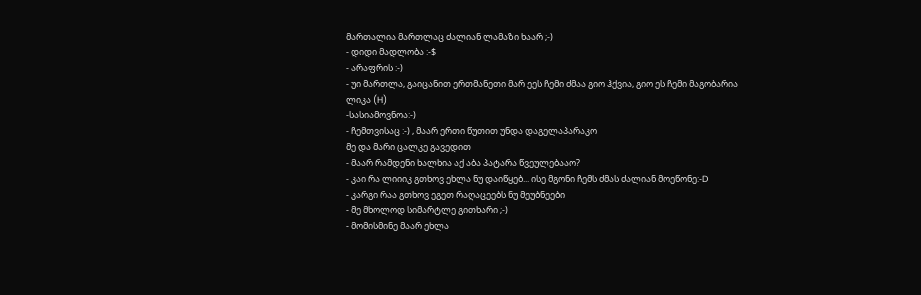მართალია მართლაც ძალიან ლამაზი ხაარ ;-)
- დიდი მადლობა :-$
- არაფრის :-)
- უი მართლა, გაიცანით ერთმანეთი მარ ეეს ჩემი ძმაა გიო ჰქვია, გიო ეს ჩემი მაგობარია ლიკა (H)
-სასიამოვნოა:-)
- ჩემთვისაც :-) , მაარ ერთი წუთით უნდა დაგელაპარაკო
მე და მარი ცალკე გავედით
- მაარ რამდენი ხალხია აქ აბა პატარა წვეულებააო?
- კაი რა ლიიიკ გთხოვ ეხლა ნუ დაიწყებ... ისე მგონი ჩემს ძმას ძალიან მოეწონე:-D
- კარგი რაა გთხოვ ეგეთ რაღაცეებს ნუ მეუბნეები
- მე მხოლოდ სიმარტლე გითხარი ;-)
- მომისმინე მაარ ეხლა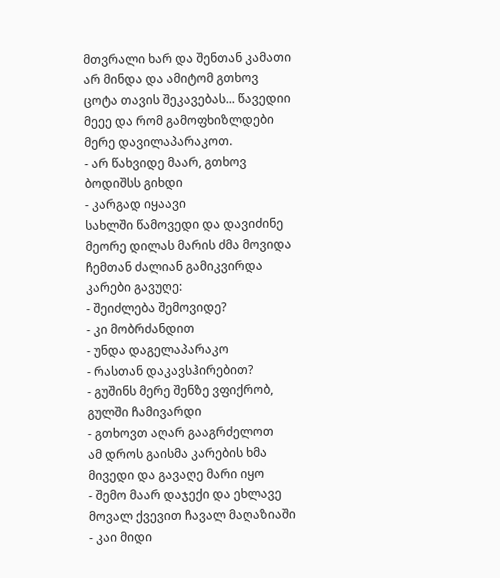მთვრალი ხარ და შენთან კამათი არ მინდა და ამიტომ გთხოვ ცოტა თავის შეკავებას... წავედიი მეეე და რომ გამოფხიზლდები მერე დავილაპარაკოთ.
- არ წახვიდე მაარ, გთხოვ ბოდიშსს გიხდი
- კარგად იყაავი
სახლში წამოვედი და დავიძინე მეორე დილას მარის ძმა მოვიდა ჩემთან ძალიან გამიკვირდა კარები გავუღე:
- შეიძლება შემოვიდე?
- კი მობრძანდით
- უნდა დაგელაპარაკო
- რასთან დაკავსჰირებით?
- გუშინს მერე შენზე ვფიქრობ, გულში ჩამივარდი
- გთხოვთ აღარ გააგრძელოთ
ამ დროს გაისმა კარების ხმა მივედი და გავაღე მარი იყო
- შემო მაარ დაჯექი და ეხლავე მოვალ ქვევით ჩავალ მაღაზიაში
- კაი მიდი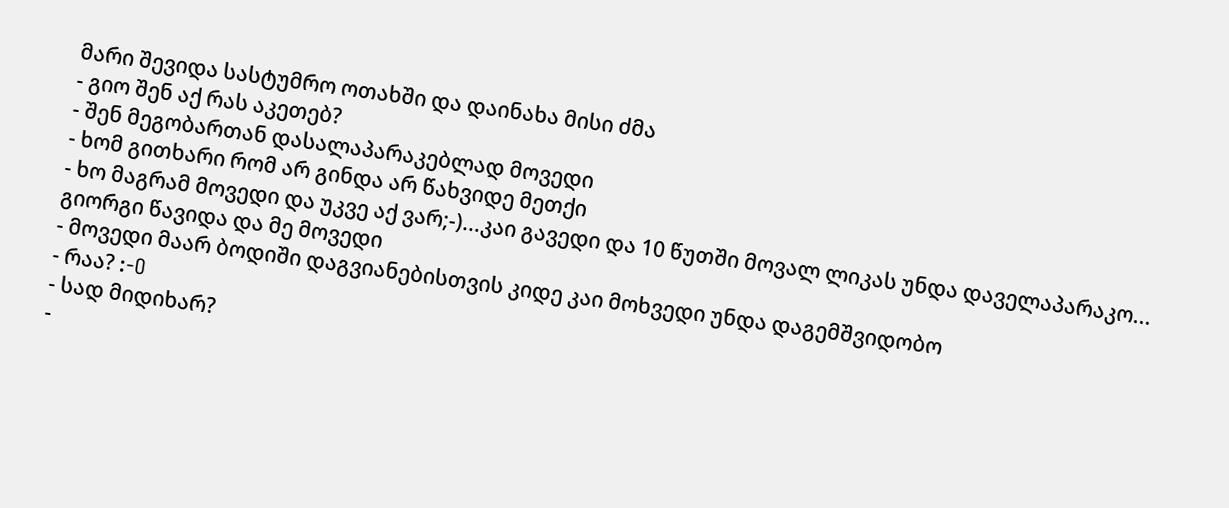მარი შევიდა სასტუმრო ოთახში და დაინახა მისი ძმა
- გიო შენ აქ რას აკეთებ?
- შენ მეგობართან დასალაპარაკებლად მოვედი
- ხომ გითხარი რომ არ გინდა არ წახვიდე მეთქი
- ხო მაგრამ მოვედი და უკვე აქ ვარ;-)...კაი გავედი და 10 წუთში მოვალ ლიკას უნდა დაველაპარაკო...
გიორგი წავიდა და მე მოვედი
- მოვედი მაარ ბოდიში დაგვიანებისთვის კიდე კაი მოხვედი უნდა დაგემშვიდობო
- რაა? :-O
- სად მიდიხარ?
-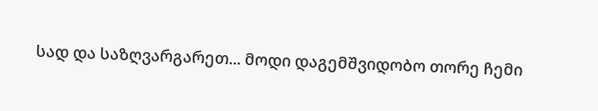სად და საზღვარგარეთ... მოდი დაგემშვიდობო თორე ჩემი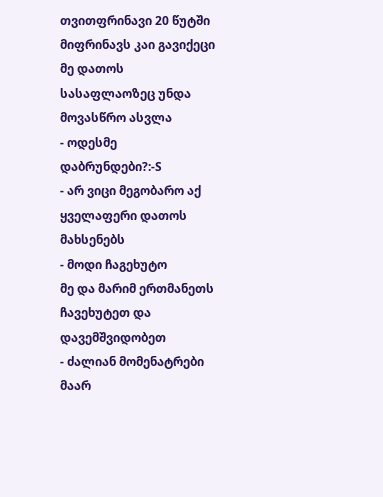თვითფრინავი 20 წუტში მიფრინავს კაი გავიქეცი მე დათოს სასაფლაოზეც უნდა მოვასწრო ასვლა
- ოდესმე დაბრუნდები?:-S
- არ ვიცი მეგობარო აქ ყველაფერი დათოს მახსენებს
- მოდი ჩაგეხუტო
მე და მარიმ ერთმანეთს ჩავეხუტეთ და დავემშვიდობეთ
- ძალიან მომენატრები მაარ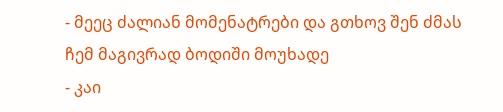- მეეც ძალიან მომენატრები და გთხოვ შენ ძმას ჩემ მაგივრად ბოდიში მოუხადე
- კაი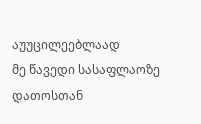აუუცილეებლაად
მე წავედი სასაფლაოზე დათოსთან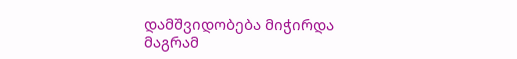დამშვიდობება მიჭირდა მაგრამ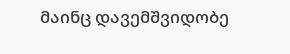მაინც დავემშვიდობე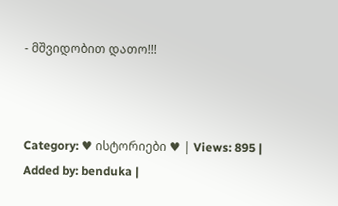- მშვიდობით დათო!!!



Category: ♥ ისტორიები ♥ | Views: 895 | Added by: benduka |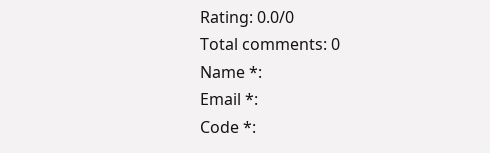Rating: 0.0/0
Total comments: 0
Name *:
Email *:
Code *: